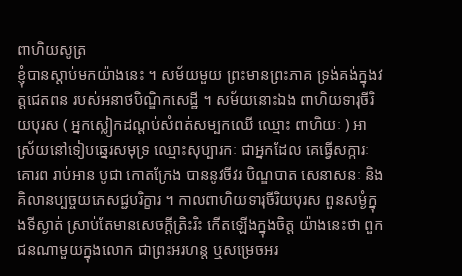ពាហិយសូត្រ
ខ្ញុំបានស្តាប់មកយ៉ាងនេះ ។ សម័យមួយ ព្រះមានព្រះភាគ ទ្រង់គង់ក្នុងវត្តជេតពន របស់អនាថបិណ្ឌិកសេដ្ឋី ។ សម័យនោះឯង ពាហិយទារុចីរិយបុរស ( អ្នកស្លៀកដណ្តប់សំពត់សម្បកឈើ ឈ្មោះ ពាហិយៈ ) អាស្រ័យនៅទៀបឆ្នេរសមុទ្រ ឈ្មោះសុប្បារកៈ ជាអ្នកដែល គេធ្វើសក្ការៈ គោរព រាប់អាន បូជា កោតក្រែង បាននូវចីវរ បិណ្ឌបាត សេនាសនៈ និងគិលានប្បច្ចយភេសជ្ជបរិក្ខារ ។ កាលពាហិយទារុចីរិយបុរស ពួនសម្ងំក្នុងទីស្ងាត់ ស្រាប់តែមានសេចក្តីត្រិះរិះ កើតឡើងក្នុងចិត្ត យ៉ាងនេះថា ពួកជនណាមួយក្នុងលោក ជាព្រះអរហន្ត ឬសម្រេចអរ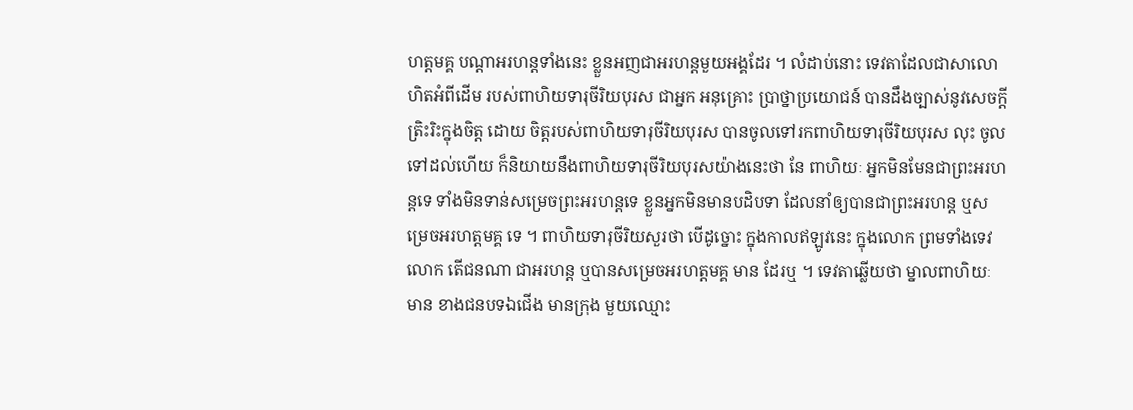ហត្តមគ្គ បណ្តាអរហន្តទាំងនេះ ខ្លួនអញជាអរហន្តមួយអង្គដែរ ។ លំដាប់នោះ ទេវតាដែលជាសាលោហិតអំពីដើម របស់ពាហិយទារុចីរិយបុរស ជាអ្នក អនុគ្រោះ ប្រាថ្នាប្រយោជន៍ បានដឹងច្បាស់នូវសេចក្តីត្រិះរិះក្នុងចិត្ត ដោយ ចិត្តរបស់ពាហិយទារុចីរិយបុរស បានចូលទៅរកពាហិយទារុចីរិយបុរស លុះ ចូលទៅដល់ហើយ ក៏និយាយនឹងពាហិយទារុចីរិយបុរសយ៉ាងនេះថា នែ ពាហិយៈ អ្នកមិនមែនជាព្រះអរហន្តទេ ទាំងមិនទាន់សម្រេចព្រះអរហន្តទេ ខ្លួនអ្នកមិនមានបដិបទា ដែលនាំឲ្យបានជាព្រះអរហន្ត ឬសម្រេចអរហត្តមគ្គ ទេ ។ ពាហិយទារុចីរិយសួរថា បើដូច្នោះ ក្នុងកាលឥឡូវនេះ ក្នុងលោក ព្រមទាំងទេវលោក តើជនណា ជាអរហន្ត ឬបានសម្រេចអរហត្តមគ្គ មាន ដែរឬ ។ ទេវតាឆ្លើយថា ម្នាលពាហិយៈ មាន ខាងជនបទឯជើង មានក្រុង មួយឈ្មោះ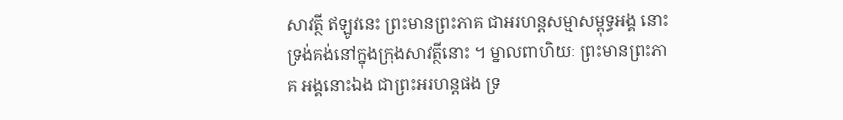សាវត្ថី ឥឡូវនេះ ព្រះមានព្រះភាគ ជាអរហន្តសម្មាសម្ពុទ្ធអង្គ នោះ ទ្រង់គង់នៅក្នុងក្រុងសាវត្ថីនោះ ។ ម្នាលពាហិយៈ ព្រះមានព្រះភាគ អង្គនោះឯង ជាព្រះអរហន្តផង ទ្រ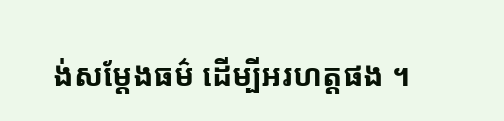ង់សម្តែងធម៌ ដើម្បីអរហត្តផង ។